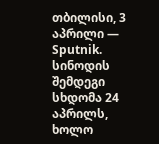თბილისი, 3 აპრილი — Sputnik. სინოდის შემდეგი სხდომა 24 აპრილს, ხოლო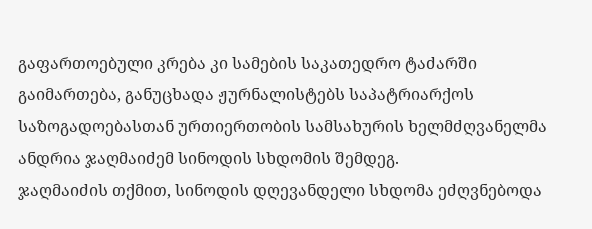გაფართოებული კრება კი სამების საკათედრო ტაძარში გაიმართება, განუცხადა ჟურნალისტებს საპატრიარქოს საზოგადოებასთან ურთიერთობის სამსახურის ხელმძღვანელმა ანდრია ჯაღმაიძემ სინოდის სხდომის შემდეგ.
ჯაღმაიძის თქმით, სინოდის დღევანდელი სხდომა ეძღვნებოდა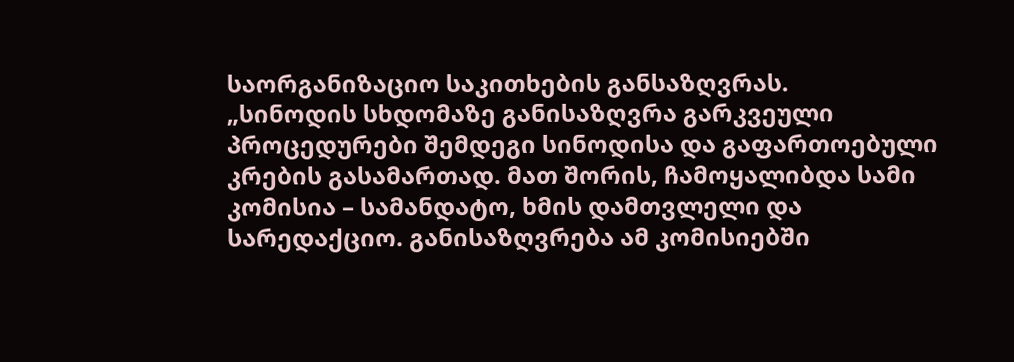საორგანიზაციო საკითხების განსაზღვრას.
„სინოდის სხდომაზე განისაზღვრა გარკვეული პროცედურები შემდეგი სინოდისა და გაფართოებული კრების გასამართად. მათ შორის, ჩამოყალიბდა სამი კომისია – სამანდატო, ხმის დამთვლელი და სარედაქციო. განისაზღვრება ამ კომისიებში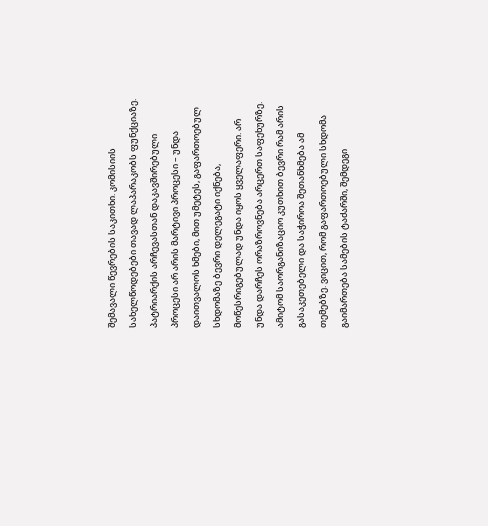შემავალი წევრების საკითხი. კომისიის სახელწოდებები თავად ლაპარაკობს ფუნქციაზე. პატრიარქის არჩევასთან დაკავშირებული პროცესი არ არის მარტივი პროცესი – უნდა დაითვალოს ხმები, მით უმეტეს, გაფართოებულ სხდომაზე ბევრი დელეგატი იქნება, მოწესრიგებულად უნდა იყოს ყველაფერი. არ უნდა დარჩეს ორაზროვნება არცერთ საფეხურზე. ამიტომ საორგანიზაციო კუთხით ბევრი რამ არის გასაკეთებელი და საჭიროა შეთანხმება ამ თემებზე. ვიცით, რომ გაფართოებული სხდომა გაიმართება სამების ტაძარში, შემდეგი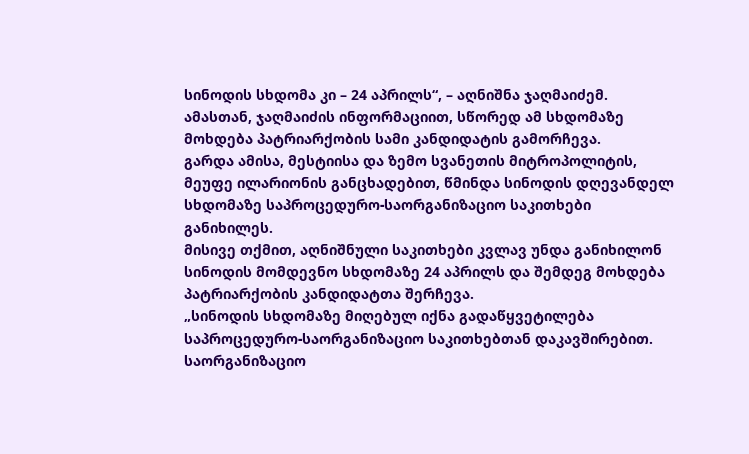სინოდის სხდომა კი – 24 აპრილს“, – აღნიშნა ჯაღმაიძემ.
ამასთან, ჯაღმაიძის ინფორმაციით, სწორედ ამ სხდომაზე მოხდება პატრიარქობის სამი კანდიდატის გამორჩევა.
გარდა ამისა, მესტიისა და ზემო სვანეთის მიტროპოლიტის, მეუფე ილარიონის განცხადებით, წმინდა სინოდის დღევანდელ სხდომაზე საპროცედურო-საორგანიზაციო საკითხები განიხილეს.
მისივე თქმით, აღნიშნული საკითხები კვლავ უნდა განიხილონ სინოდის მომდევნო სხდომაზე 24 აპრილს და შემდეგ მოხდება პატრიარქობის კანდიდატთა შერჩევა.
„სინოდის სხდომაზე მიღებულ იქნა გადაწყვეტილება საპროცედურო-საორგანიზაციო საკითხებთან დაკავშირებით. საორგანიზაციო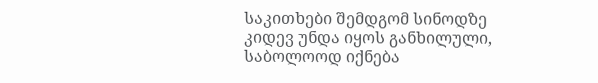საკითხები შემდგომ სინოდზე კიდევ უნდა იყოს განხილული, საბოლოოდ იქნება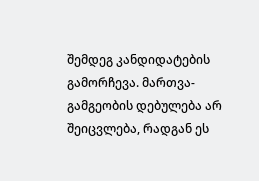შემდეგ კანდიდატების გამორჩევა. მართვა-გამგეობის დებულება არ შეიცვლება, რადგან ეს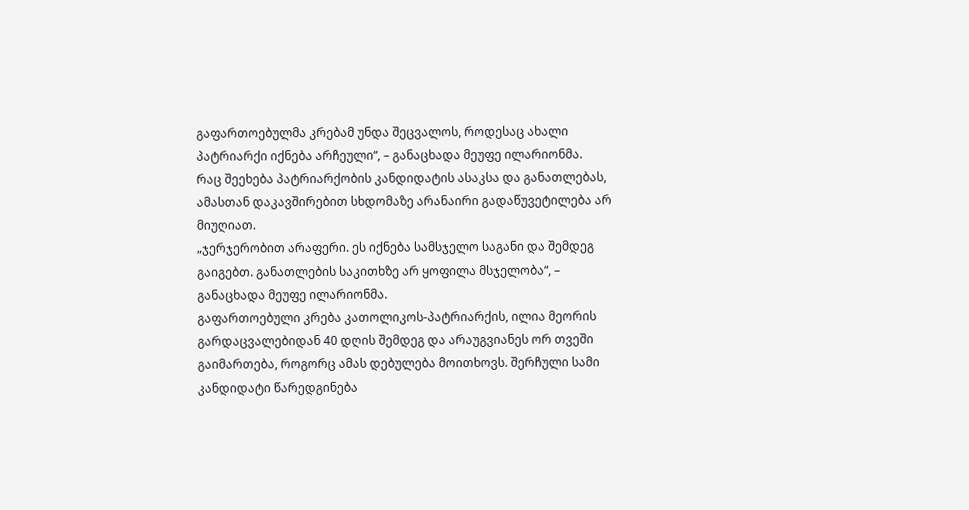გაფართოებულმა კრებამ უნდა შეცვალოს, როდესაც ახალი პატრიარქი იქნება არჩეული“, – განაცხადა მეუფე ილარიონმა.
რაც შეეხება პატრიარქობის კანდიდატის ასაკსა და განათლებას, ამასთან დაკავშირებით სხდომაზე არანაირი გადაწუვეტილება არ მიუღიათ.
„ჯერჯერობით არაფერი. ეს იქნება სამსჯელო საგანი და შემდეგ გაიგებთ. განათლების საკითხზე არ ყოფილა მსჯელობა“, – განაცხადა მეუფე ილარიონმა.
გაფართოებული კრება კათოლიკოს-პატრიარქის, ილია მეორის გარდაცვალებიდან 40 დღის შემდეგ და არაუგვიანეს ორ თვეში გაიმართება, როგორც ამას დებულება მოითხოვს. შერჩული სამი კანდიდატი წარედგინება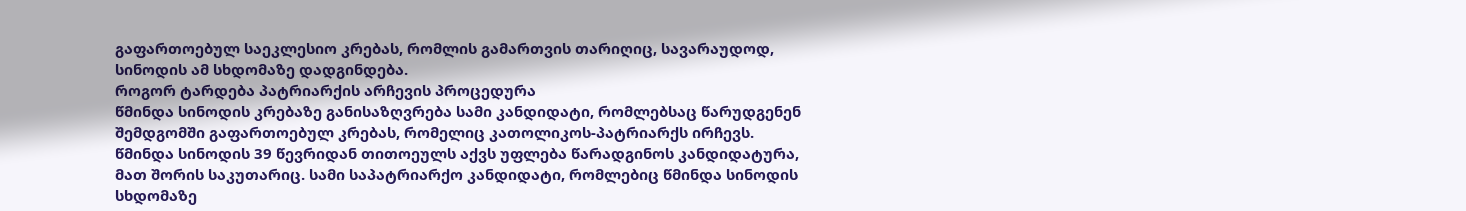გაფართოებულ საეკლესიო კრებას, რომლის გამართვის თარიღიც, სავარაუდოდ, სინოდის ამ სხდომაზე დადგინდება.
როგორ ტარდება პატრიარქის არჩევის პროცედურა
წმინდა სინოდის კრებაზე განისაზღვრება სამი კანდიდატი, რომლებსაც წარუდგენენ შემდგომში გაფართოებულ კრებას, რომელიც კათოლიკოს-პატრიარქს ირჩევს.
წმინდა სინოდის 39 წევრიდან თითოეულს აქვს უფლება წარადგინოს კანდიდატურა, მათ შორის საკუთარიც. სამი საპატრიარქო კანდიდატი, რომლებიც წმინდა სინოდის სხდომაზე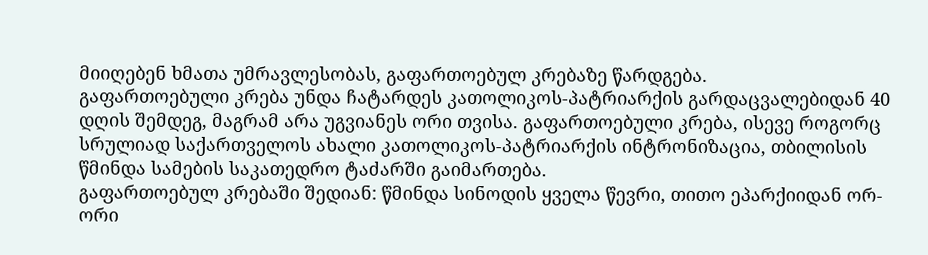მიიღებენ ხმათა უმრავლესობას, გაფართოებულ კრებაზე წარდგება.
გაფართოებული კრება უნდა ჩატარდეს კათოლიკოს-პატრიარქის გარდაცვალებიდან 40 დღის შემდეგ, მაგრამ არა უგვიანეს ორი თვისა. გაფართოებული კრება, ისევე როგორც სრულიად საქართველოს ახალი კათოლიკოს-პატრიარქის ინტრონიზაცია, თბილისის წმინდა სამების საკათედრო ტაძარში გაიმართება.
გაფართოებულ კრებაში შედიან: წმინდა სინოდის ყველა წევრი, თითო ეპარქიიდან ორ-ორი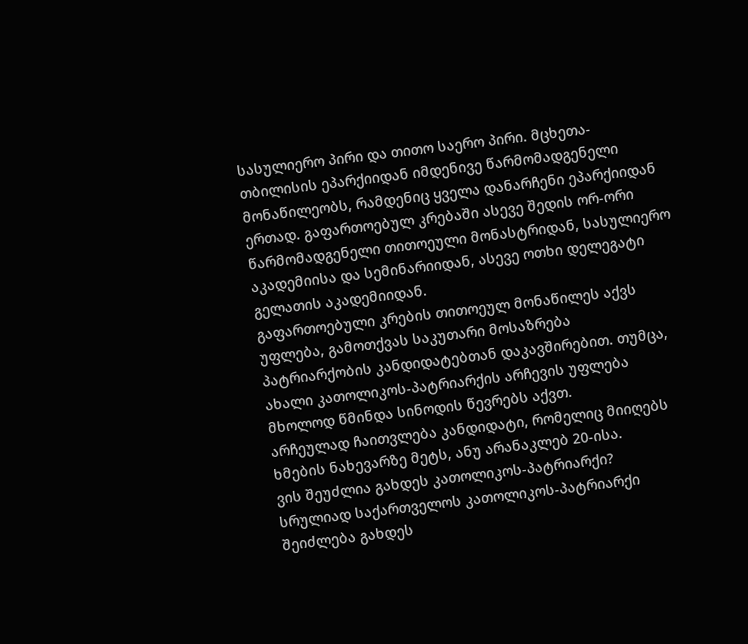სასულიერო პირი და თითო საერო პირი. მცხეთა-თბილისის ეპარქიიდან იმდენივე წარმომადგენელი მონაწილეობს, რამდენიც ყველა დანარჩენი ეპარქიიდან ერთად. გაფართოებულ კრებაში ასევე შედის ორ-ორი წარმომადგენელი თითოეული მონასტრიდან, სასულიერო აკადემიისა და სემინარიიდან, ასევე ოთხი დელეგატი გელათის აკადემიიდან.
გაფართოებული კრების თითოეულ მონაწილეს აქვს უფლება, გამოთქვას საკუთარი მოსაზრება პატრიარქობის კანდიდატებთან დაკავშირებით. თუმცა, ახალი კათოლიკოს-პატრიარქის არჩევის უფლება მხოლოდ წმინდა სინოდის წევრებს აქვთ.
არჩეულად ჩაითვლება კანდიდატი, რომელიც მიიღებს ხმების ნახევარზე მეტს, ანუ არანაკლებ 20-ისა.
ვის შეუძლია გახდეს კათოლიკოს-პატრიარქი?
სრულიად საქართველოს კათოლიკოს-პატრიარქი შეიძლება გახდეს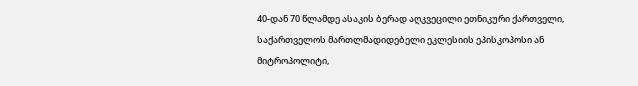40-დან 70 წლამდე ასაკის ბერად აღკვეცილი ეთნიკური ქართველი, საქართველოს მართლმადიდებელი ეკლესიის ეპისკოპოსი ან მიტროპოლიტი,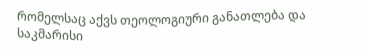რომელსაც აქვს თეოლოგიური განათლება და საკმარისი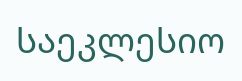საეკლესიო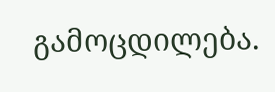გამოცდილება.